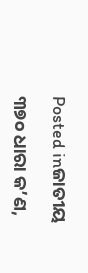Posted inଜାତୀୟ

୩୭୦ ଧାରା କ’ଣ,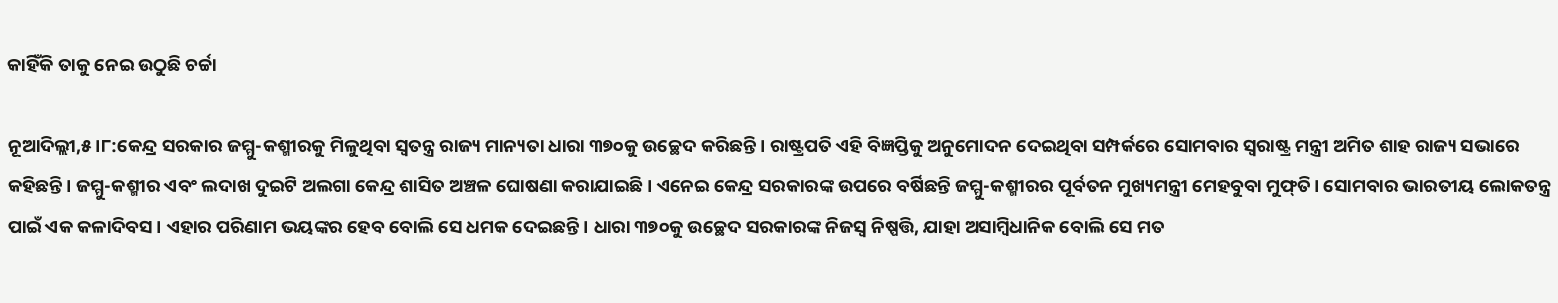କାହିଁକି ତାକୁ ନେଇ ଉଠୁଛି ଚର୍ଚ୍ଚା

ନୂଆଦିଲ୍ଲୀ,୫।୮:କେନ୍ଦ୍ର ସରକାର ଜମ୍ମୁ-କଶ୍ମୀରକୁ ମିଳୁଥିବା ସ୍ବତନ୍ତ୍ର ରାଜ୍ୟ ମାନ୍ୟତା ଧାରା ୩୭୦କୁ ଉଚ୍ଛେଦ କରିଛନ୍ତି। ରାଷ୍ଟ୍ରପତି ଏହି ବିଜ୍ଞପ୍ତିକୁ ଅନୁମୋଦନ ଦେଇଥିବା ସମ୍ପର୍କରେ ସୋମବାର ସ୍ବରାଷ୍ଟ୍ର ମନ୍ତ୍ରୀ ଅମିତ ଶାହ ରାଜ୍ୟ ସଭାରେ କହିଛନ୍ତି। ଜମ୍ମୁ-କଶ୍ମୀର ଏବଂ ଲଦାଖ ଦୁଇଟି ଅଲଗା କେନ୍ଦ୍ର ଶାସିତ ଅଞ୍ଚଳ ଘୋଷଣା କରାଯାଇଛି। ଏନେଇ କେନ୍ଦ୍ର ସରକାରଙ୍କ ଉପରେ ବର୍ଷିଛନ୍ତି ଜମ୍ମୁ-କଶ୍ମୀରର ପୂର୍ବତନ ମୁଖ୍ୟମନ୍ତ୍ରୀ ମେହବୁବା ମୁଫ୍‌ତି। ସୋମବାର ଭାରତୀୟ ଲୋକତନ୍ତ୍ର ପାଇଁ ଏକ କଳାଦିବସ। ଏହାର ପରିଣାମ ଭୟଙ୍କର ହେବ ବୋଲି ସେ ଧମକ ଦେଇଛନ୍ତି। ଧାରା ୩୭୦କୁ ଉଚ୍ଛେଦ ସରକାରଙ୍କ ନିଜସ୍ବ ନିଷ୍ପତ୍ତି, ଯାହା ଅସାମ୍ବିଧାନିକ ବୋଲି ସେ ମତ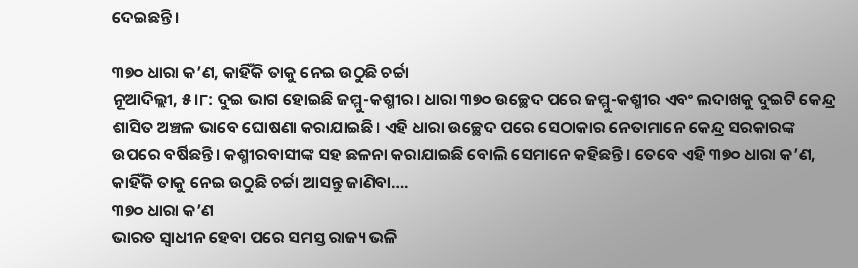ଦେଇଛନ୍ତି।

୩୭୦ ଧାରା କ’ଣ, କାହିଁକି ତାକୁ ନେଇ ଉଠୁଛି ଚର୍ଚ୍ଚା
ନୂଆଦିଲ୍ଲୀ, ୫।୮: ଦୁଇ ଭାଗ ହୋଇଛି ଜମ୍ମୁ-କଶ୍ମୀର। ଧାରା ୩୭୦ ଉଚ୍ଛେଦ ପରେ ଜମ୍ମୁ-କଶ୍ମୀର ଏବଂ ଲଦାଖକୁ ଦୁଇଟି କେନ୍ଦ୍ର ଶାସିତ ଅଞ୍ଚଳ ଭାବେ ଘୋଷଣା କରାଯାଇଛି। ଏହି ଧାରା ଉଚ୍ଛେଦ ପରେ ସେଠାକାର ନେତାମାନେ କେନ୍ଦ୍ର ସରକାରଙ୍କ ଉପରେ ବର୍ଷିଛନ୍ତି। କଶ୍ମୀରବାସୀଙ୍କ ସହ ଛଳନା କରାଯାଇଛି ବୋଲି ସେମାନେ କହିଛନ୍ତି। ତେବେ ଏହି ୩୭୦ ଧାରା କ’ଣ, କାହିଁକି ତାକୁ ନେଇ ଉଠୁଛି ଚର୍ଚ୍ଚା ଆସନ୍ତୁ ଜାଣିବା….
୩୭୦ ଧାରା କ’ଣ
ଭାରତ ସ୍ବାଧୀନ ହେବା ପରେ ସମସ୍ତ ରାଜ୍ୟ ଭଳି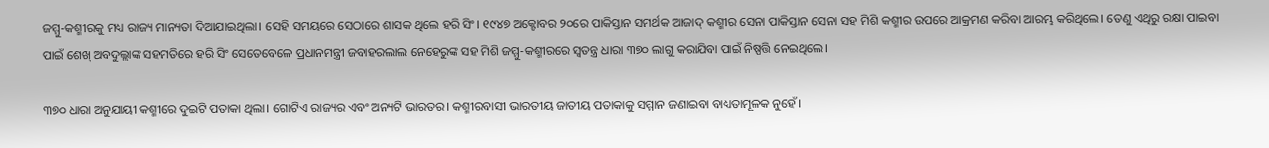ଜମ୍ମୁ-କଶ୍ମୀରକୁ ମଧ୍ୟ ରାଜ୍ୟ ମାନ୍ୟତା ଦିଆଯାଇଥିଲା। ସେହି ସମୟରେ ସେଠାରେ ଶାସକ ଥିଲେ ହରି ସିଂ। ୧୯୪୭ ଅକ୍ଟୋବର ୨୦ରେ ପାକିସ୍ତାନ ସମର୍ଥକ ଆଜାଦ୍‌ କଶ୍ମୀର ସେନା ପାକିସ୍ତାନ ସେନା ସହ ମିଶି କଶ୍ମୀର ଉପରେ ଆକ୍ରମଣ କରିବା ଆରମ୍ଭ କରିଥିଲେ। ତେଣୁ ଏଥିରୁ ରକ୍ଷା ପାଇବା ପାଇଁ ଶେଖ୍‌ ଅବଦୁଲ୍ଲାଙ୍କ ସହମତିରେ ହରି ସିଂ ସେତେବେଳେ ପ୍ରଧାନମନ୍ତ୍ରୀ ଜବାହରଲାଲ ନେହେରୁଙ୍କ ସହ ମିଶି ଜମ୍ମୁ-କଶ୍ମୀରରେ ସ୍ବତନ୍ତ୍ର ଧାରା ୩୭୦ ଲାଗୁ କରାଯିବା ପାଇଁ ନିଷ୍ପତ୍ତି ନେଇଥିଲେ।

୩୭୦ ଧାରା ଅନୁଯାୟୀ କଶ୍ମୀରେ ଦୁଇଟି ପତାକା ଥିଲା। ଗୋଟିଏ ରାଜ୍ୟର ଏବଂ ଅନ୍ୟଟି ଭାରତର। କଶ୍ମୀରବାସୀ ଭାରତୀୟ ଜାତୀୟ ପତାକାକୁ ସମ୍ମାନ ଜଣାଇବା ବାଧ୍ୟତାମୂଳକ ନୁହେଁ।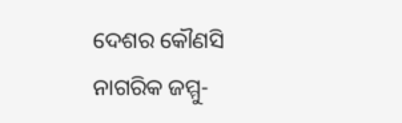ଦେଶର କୌଣସି ନାଗରିକ ଜମ୍ମୁ-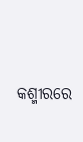କଶ୍ମୀରରେ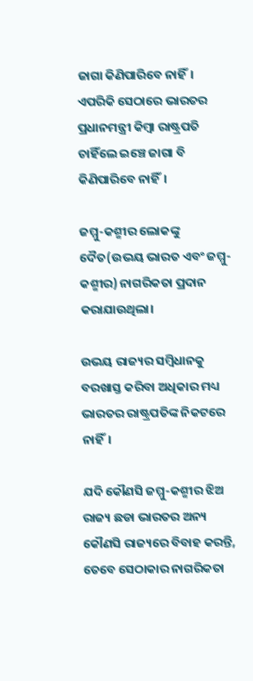ଜାଗା କିଣିପାରିବେ ନାହିଁ। ଏପରିକି ସେଠାରେ ଭାରତର ପ୍ରଧାନମନ୍ତ୍ରୀ କିମ୍ବା ରାଷ୍ଟ୍ରପତି ଚାହିଁଲେ ଇଞ୍ଚେ ଜାଗା ବି କିଣିପାରିବେ ନାହିଁ।

ଜମ୍ମୁ-କଶ୍ମୀର ଲୋକଙ୍କୁ ଦୈତ(ଉଭୟ ଭାରତ ଏବଂ ଜମ୍ମୁ-କଶ୍ମୀର) ନାଗରିକତା ପ୍ରଦାନ କରାଯାଉଥିଲା।

ଉଭୟ ରାଜ୍ୟର ସମ୍ବିଧାନକୁ ବରଖାସ୍ତ କରିବା ଅଧିକାର ମଧ୍ୟ ଭାରତର ରାଷ୍ଟ୍ରପତିଙ୍କ ନିକଟରେ ନାହିଁ।

ଯଦି କୌଣସି ଜମ୍ମୁ-କଶ୍ମୀର ଝିଅ ରାଜ୍ୟ ଛଡା ଭାରତର ଅନ୍ୟ କୌଣସି ରାଜ୍ୟରେ ବିବାହ କରନ୍ତି, ତେବେ ସେଠାକାର ନାଗରିକତା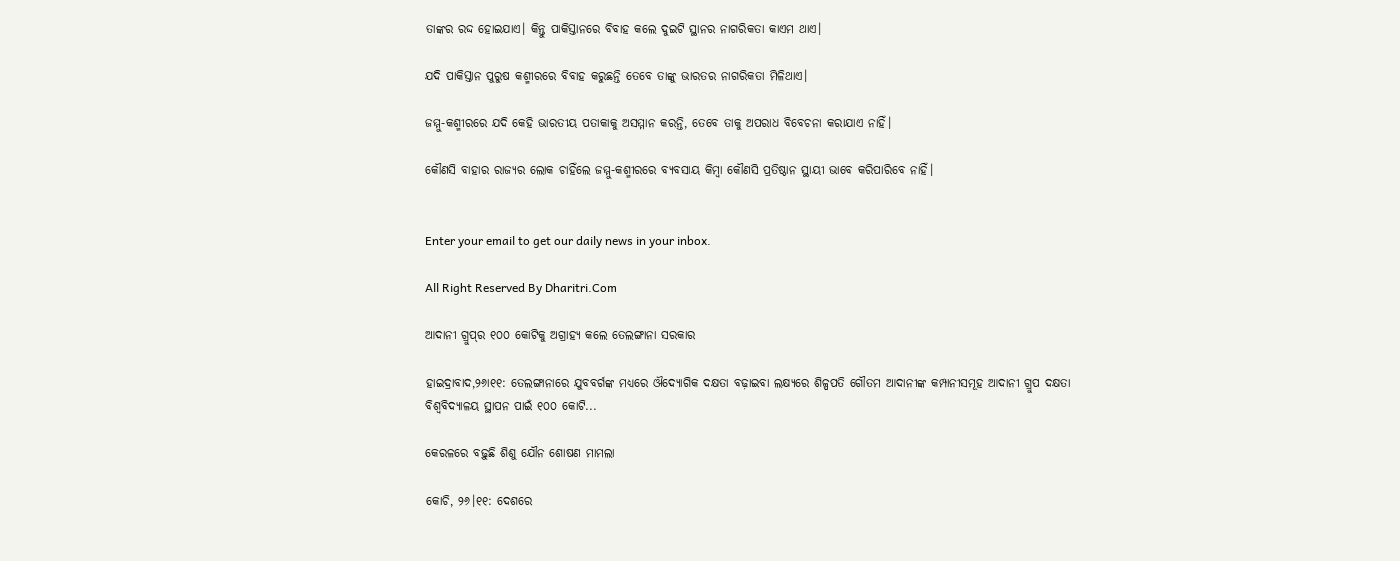ତାଙ୍କର ରଦ୍ଦ ହୋଇଯାଏ। କିନ୍ତୁ ପାକିସ୍ତାନରେ ବିବାହ କଲେ ଦୁଇଟି ସ୍ଥାନର ନାଗରିକତା କାଏମ ଥାଏ।

ଯଦି ପାକିସ୍ତାନ ପୁରୁଷ କଶ୍ମୀରରେ ବିବାହ କରୁଛନ୍ତି ତେବେ ତାଙ୍କୁ ଭାରତର ନାଗରିକତା ମିଳିଥାଏ।

ଜମ୍ମୁ-କଶ୍ମୀରରେ ଯଦି କେହି ଭାରତୀୟ ପତାକାକୁ ଅସମ୍ମାନ କରନ୍ତି, ତେବେ ତାକୁ ଅପରାଧ ବିବେଚନା କରାଯାଏ ନାହିଁ।

କୌଣସି ବାହାର ରାଜ୍ୟର ଲୋକ ଚାହିଁଲେ ଜମ୍ମୁ-କଶ୍ମୀରରେ ବ୍ୟବସାୟ କିମ୍ବା କୌଣସି ପ୍ରତିଷ୍ଠାନ ସ୍ଥାୟୀ ଭାବେ କରିପାରିବେ ନାହିଁ।


Enter your email to get our daily news in your inbox.

All Right Reserved By Dharitri.Com

ଆଦାନୀ ଗ୍ରୁପ୍‌ର ୧୦୦ କୋଟିକୁ ଅଗ୍ରାହ୍ୟ କଲେ ତେଲଙ୍ଗାନା ସରକାର

ହାଇଦ୍ରାବାଦ,୨୬ା୧୧: ତେଲଙ୍ଗାନାରେ ଯୁବବର୍ଗଙ୍କ ମଧ୍ୟରେ ଔଦ୍ୟୋଗିକ ଦକ୍ଷତା ବଢ଼ାଇବା ଲକ୍ଷ୍ୟରେ ଶିଳ୍ପପତି ଗୌତମ ଆଦାନୀଙ୍କ କମ୍ପାନୀସମୂହ ଆଦାନୀ ଗ୍ରୁପ ଦକ୍ଷତା ବିଶ୍ୱବିଦ୍ୟାଳୟ ସ୍ଥାପନ ପାଇଁ ୧୦୦ କୋଟି...

କେରଳରେ ବଢ଼ୁଛି ଶିଶୁ ଯୌନ ଶୋଷଣ ମାମଲା

କୋଚି, ୨୬।୧୧: ଦେଶରେ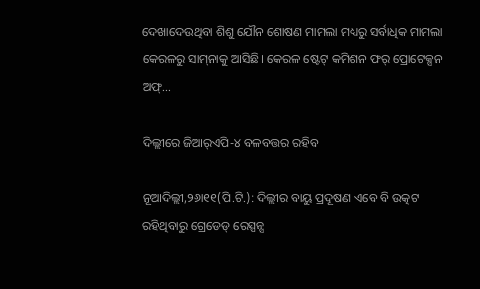ଦେଖାଦେଉଥିବା ଶିଶୁ ଯୌନ ଶୋଷଣ ମାମଲା ମଧ୍ୟରୁ ସର୍ବାଧିକ ମାମଲା କେରଳରୁ ସାମ୍‌ନାକୁ ଆସିଛି। କେରଳ ଷ୍ଟେଟ୍‌ କମିଶନ ଫର୍‌ ପ୍ରୋଟେକ୍ସନ ଅଫ୍‌...

ଦିଲ୍ଲୀରେ ଜିଆର୍‌ଏପି-୪ ବଳବତ୍ତର ରହିବ

ନୂଆଦିଲ୍ଲୀ,୨୬ା୧୧(ପି.ଟି.): ଦିଲ୍ଲୀର ବାୟୁ ପ୍ରଦୂଷଣ ଏବେ ବି ଉତ୍କଟ ରହିଥିବାରୁ ଗ୍ରେଡେଡ୍‌ ରେସ୍ପନ୍ସ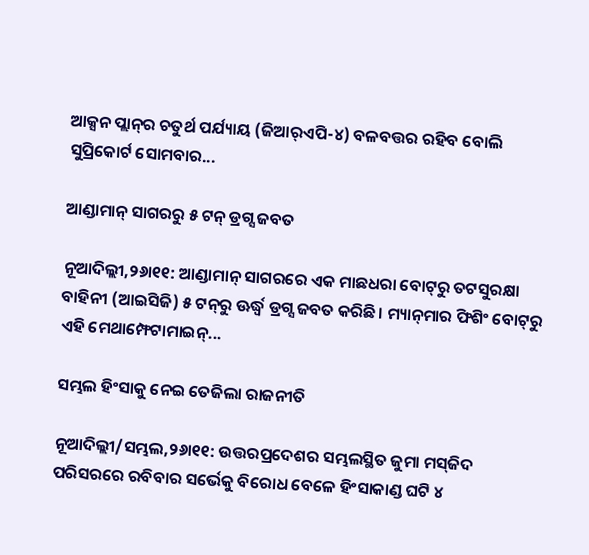ଆକ୍ସନ ପ୍ଲାନ୍‌ର ଚତୁର୍ଥ ପର୍ଯ୍ୟାୟ (ଜିଆର୍‌ଏପି-୪) ବଳବତ୍ତର ରହିବ ବୋଲି ସୁପ୍ରିକୋର୍ଟ ସୋମବାର...

ଆଣ୍ଡାମାନ୍‌ ସାଗରରୁ ୫ ଟନ୍‌ ଡ୍ରଗ୍ସ ଜବତ

ନୂଆଦିଲ୍ଲୀ,୨୬ା୧୧: ଆଣ୍ଡାମାନ୍‌ ସାଗରରେ ଏକ ମାଛଧରା ବୋଟ୍‌ରୁ ତଟସୁରକ୍ଷା ବାହିନୀ (ଆଇସିଜି) ୫ ଟନ୍‌ରୁ ଊର୍ଦ୍ଧ୍ୱ ଡ୍ରଗ୍ସ ଜବତ କରିଛି। ମ୍ୟାନ୍‌ମାର ଫିଶିଂ ବୋଟ୍‌ରୁ ଏହି ମେଥାମ୍ଫେଟାମାଇନ୍‌...

ସମ୍ଭଲ ହିଂସାକୁ ନେଇ ତେଜିଲା ରାଜନୀତି

ନୂଆଦିଲ୍ଲୀ/ସମ୍ଭଲ,୨୬ା୧୧: ଉତ୍ତରପ୍ରଦେଶର ସମ୍ଭଲସ୍ଥିତ ଜୁମା ମସ୍‌ଜିଦ ପରିସରରେ ରବିବାର ସର୍ଭେକୁ ବିରୋଧ ବେଳେ ହିଂସାକାଣ୍ଡ ଘଟି ୪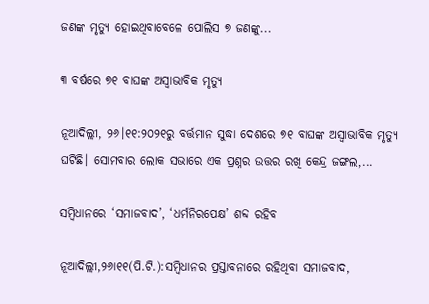ଜଣଙ୍କ ମୃତ୍ୟୁ ହୋଇଥିବାବେଳେ ପୋଲିସ ୭ ଜଣଙ୍କୁ...

୩ ବର୍ଷରେ ୭୧ ବାଘଙ୍କ ଅସ୍ବାଭାବିକ ମୃତ୍ୟୁ

ନୂଆଦିଲ୍ଲୀ, ୨୬।୧୧:୨୦୨୧ରୁ ବର୍ତ୍ତମାନ ସୁଦ୍ଧା ଦେଶରେ ୭୧ ବାଘଙ୍କ ଅସ୍ବାଭାବିକ ମୃତ୍ୟୁ ଘଟିଛି। ସୋମବାର ଲୋକ ସଭାରେ ଏକ ପ୍ରଶ୍ନର ଉତ୍ତର ରଖି କେନ୍ଦ୍ର ଜଙ୍ଗଲ,...

ସମ୍ବିଧାନରେ ‘ସମାଜବାଦ’, ‘ଧର୍ମନିରପେକ୍ଷ’ ଶବ୍ଦ ରହିବ

ନୂଆଦିଲ୍ଲୀ,୨୬ା୧୧(ପି.ଟି.):ସମ୍ବିଧାନର ପ୍ରସ୍ତାବନାରେ ରହିଥିବା ସମାଜବାଦ,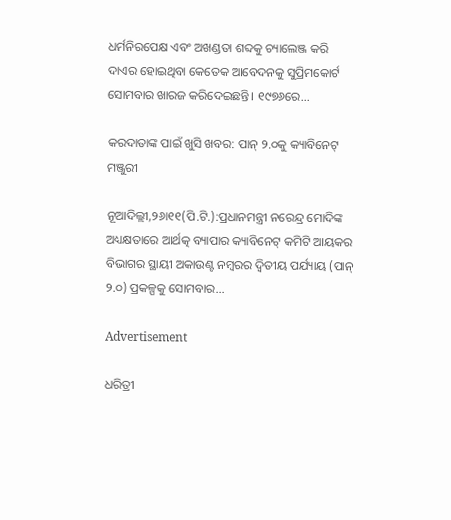ଧର୍ମନିରପେକ୍ଷ ଏବଂ ଅଖଣ୍ଡତା ଶବ୍ଦକୁ ଚ୍ୟାଲେଞ୍ଜ କରି ଦାଏର ହୋଇଥିବା କେତେକ ଆବେଦନକୁ ସୁପ୍ରିମକୋର୍ଟ ସୋମବାର ଖାରଜ କରିଦେଇଛନ୍ତି। ୧୯୭୬ରେ...

କରଦାତାଙ୍କ ପାଇଁ ଖୁସି ଖବର: ପାନ୍‌ ୨.୦କୁ କ୍ୟାବିନେଟ୍‌ ମଞ୍ଜୁରୀ

ନୂଆଦିଲ୍ଲୀ,୨୬ା୧୧(ପି.ଟି.):ପ୍ରଧାନମନ୍ତ୍ରୀ ନରେନ୍ଦ୍ର ମୋଦିଙ୍କ ଅଧ୍ୟକ୍ଷତାରେ ଆର୍ଥତ୍କ ବ୍ୟାପାର କ୍ୟାବିନେଟ୍‌ କମିଟି ଆୟକର ବିଭାଗର ସ୍ଥାୟୀ ଅକାଉଣ୍ଟ ନମ୍ବରର ଦ୍ୱିତୀୟ ପର୍ଯ୍ୟାୟ (ପାନ୍‌ ୨.୦) ପ୍ରକଳ୍ପକୁ ସୋମବାର...

Advertisement

ଧରିତ୍ରୀ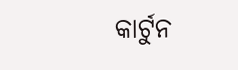କାର୍ଟୁନ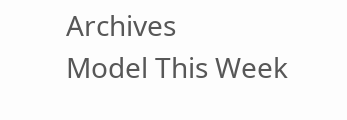Archives
Model This Week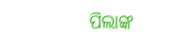ପିଲାଙ୍କ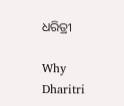ଧରିତ୍ରୀ

Why Dharitri